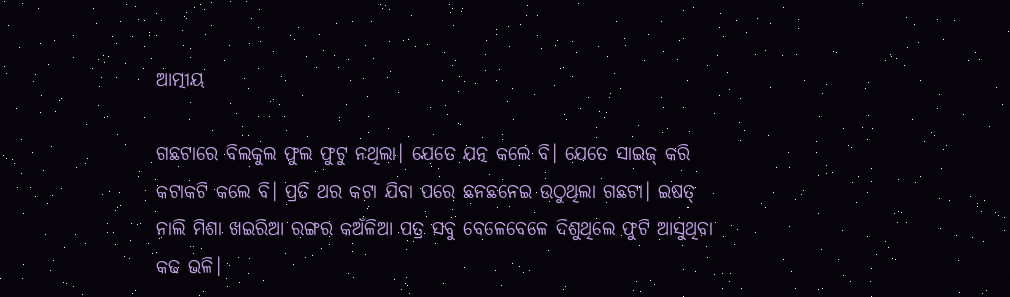ଆତ୍ମୀୟ

ଗଛଟାରେ ବିଲକୁଲ ଫୁଲ ଫୁଟୁ ନଥିଲା। ଯେତେ ଯତ୍ନ କଲେ ବି। ଯେତେ ସାଇଜ୍ କରି କଟାକଟି କଲେ ବି। ପ୍ରତି ଥର କଟା ଯିବା ପରେ ଛନଛନେଇ ଉଠୁଥିଲା ଗଛଟା। ଇଷତ୍ ନାଲି ମିଶା ଖଇରିଆ ରଙ୍ଗର କଅଁଳିଆ ପତ୍ର ସବୁ ବେଳେବେଳେ ଦିଶୁଥିଲେ ଫୁଟି ଆସୁଥିବା କଢ ଭଳି।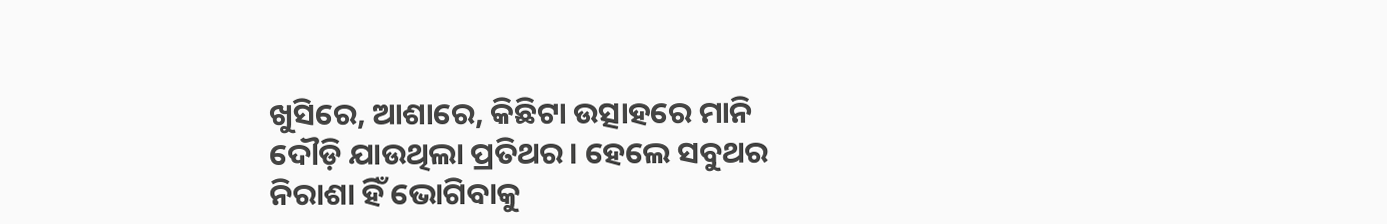ଖୁସିରେ, ଆଶାରେ, କିଛିଟା ଉତ୍ସାହରେ ମାନି ଦୌଡ଼ି ଯାଉଥିଲା ପ୍ରତିଥର। ହେଲେ ସବୁଥର ନିରାଶା ହିଁ ଭୋଗିବାକୁ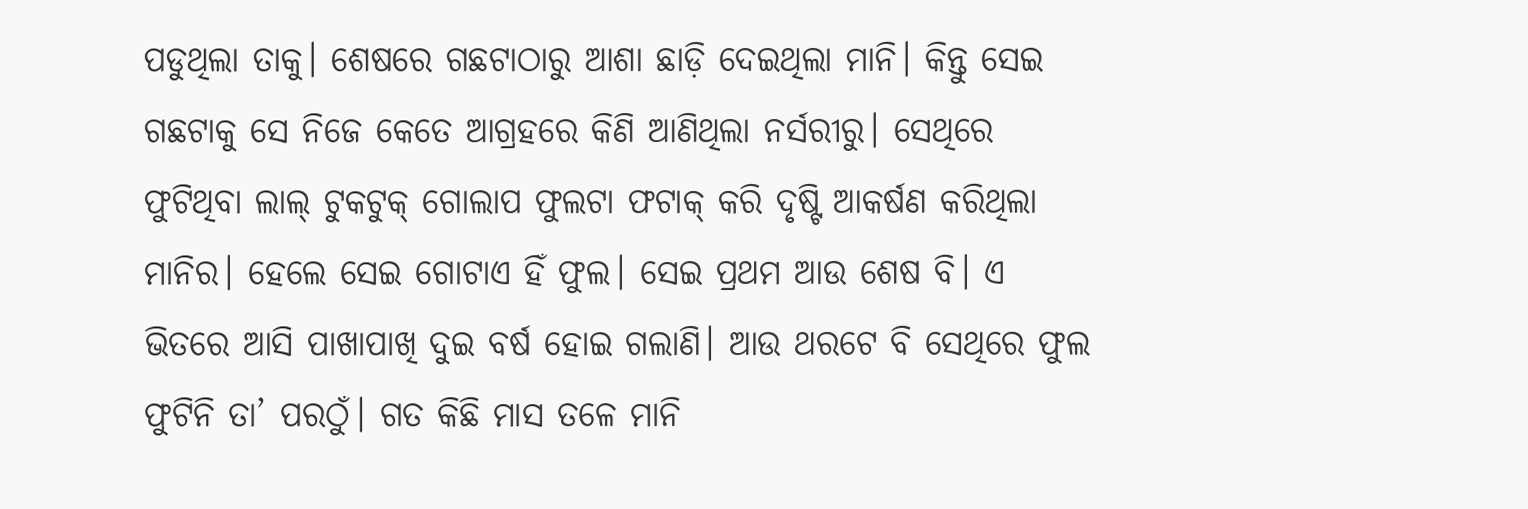ପଡୁଥିଲା ତାକୁ। ଶେଷରେ ଗଛଟାଠାରୁ ଆଶା ଛାଡ଼ି ଦେଇଥିଲା ମାନି। କିନ୍ତୁ ସେଇ ଗଛଟାକୁ ସେ ନିଜେ କେତେ ଆଗ୍ରହରେ କିଣି ଆଣିଥିଲା ନର୍ସରୀରୁ। ସେଥିରେ ଫୁଟିଥିବା ଲାଲ୍ ଟୁକଟୁକ୍ ଗୋଲାପ ଫୁଲଟା ଫଟାକ୍ କରି ଦୃଷ୍ଟି ଆକର୍ଷଣ କରିଥିଲା ମାନିର। ହେଲେ ସେଇ ଗୋଟାଏ ହିଁ ଫୁଲ। ସେଇ ପ୍ରଥମ ଆଉ ଶେଷ ବି। ଏ ଭିତରେ ଆସି ପାଖାପାଖି ଦୁଇ ବର୍ଷ ହୋଇ ଗଲାଣି। ଆଉ ଥରଟେ ବି ସେଥିରେ ଫୁଲ ଫୁଟିନି ତା’ ପରଠୁଁ। ଗତ କିଛି ମାସ ତଳେ ମାନି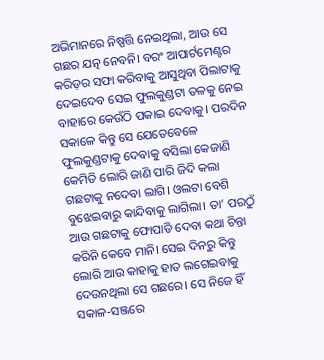ଅଭିମାନରେ ନିଷ୍ପତ୍ତି ନେଇଥିଲା, ଆଉ ସେ ଗଛର ଯତ୍ନ ନେବନି। ବରଂ ଆପାର୍ଟମେଣ୍ଟର କରିଡ଼ର ସଫା କରିବାକୁ ଆସୁଥିବା ପିଲାଟାକୁ ଦେଇଦେବ ସେଇ ଫୁଲକୁଣ୍ଡଟା ତଳକୁ ନେଇ ବାହାରେ କେଉଁଠି ପକାଇ ଦେବାକୁ। ପରଦିନ ସକାଳେ କିନ୍ତୁ ସେ ଯେତେବେଳେ ଫୁଲକୁଣ୍ଡଟାକୁ ଦେବାକୁ ବସିଲା କେଜାଣି କେମିତି ଲୋରି ଜାଣି ପାରି ଜିଦି କଲା ଗଛଟାକୁ ନଦେବା ଲାଗି। ଓଲଟା ବେଶି ବୁଝେଇବାରୁ କାନ୍ଦିବାକୁ ଲାଗିଲା। ତା’ ପରଠୁଁ ଆଉ ଗଛଟାକୁ ଫୋପାଡି ଦେବା କଥା ଚିନ୍ତା କରିନି କେବେ ମାନି। ସେଇ ଦିନରୁ କିନ୍ତୁ ଲୋରି ଆଉ କାହାକୁ ହାତ ଲଗେଇବାକୁ ଦେଉନଥିଲା ସେ ଗଛରେ। ସେ ନିଜେ ହିଁ ସକାଳ-ସଞ୍ଜରେ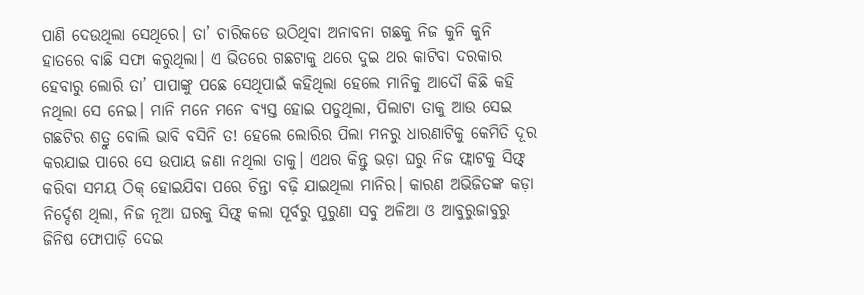ପାଣି ଦେଉଥିଲା ସେଥିରେ। ତା’ ଚାରିକଡେ ଉଠିଥିବା ଅନାବନା ଗଛକୁ ନିଜ କୁନି କୁନି ହାତରେ ବାଛି ସଫା କରୁଥିଲା। ଏ ଭିତରେ ଗଛଟାକୁ ଥରେ ଦୁଇ ଥର କାଟିବା ଦରକାର ହେବାରୁ ଲୋରି ତା’ ପାପାଙ୍କୁ ପଛେ ସେଥିପାଇଁ କହିଥିଲା ହେଲେ ମାନିକୁ ଆଦୌ କିଛି କହି ନଥିଲା ସେ ନେଇ। ମାନି ମନେ ମନେ ବ୍ୟସ୍ତ ହୋଇ ପଡୁଥିଲା, ପିଲାଟା‌ ତାକୁ ଆଉ ସେଇ ଗଛଟିର ଶତ୍ରୁ ବୋଲି ଭାବି ବସିନି ତ! ହେଲେ ଲୋରିର ପିଲା ମନରୁ ଧାରଣାଟିକୁ କେମିତି ଦୂର କରଯାଇ ପାରେ ସେ ଉପାୟ ଜଣା ନଥିଲା ତାକୁ। ଏଥର କିନ୍ତୁ ଭଡ଼ା ଘରୁ ନିଜ ଫ୍ଲାଟକୁ ସିଫ୍ଟ୍ କରିବା ସମୟ ଠିକ୍ ହୋଇଯିବା ପରେ ଚିନ୍ତା ବଢ଼ି ଯାଇଥିଲା ମାନିର। କାରଣ ଅଭିଜିତଙ୍କ କଡ଼ା ନିର୍ଦ୍ଦେଶ ଥିଲା, ନିଜ ନୂଆ ଘରକୁ ସିଫ୍ଟ୍ କଲା ପୂର୍ବରୁ ପୁରୁଣା ସବୁ ଅଳିଆ ଓ ଆବୁରୁଜାବୁରୁ ଜିନିଷ ଫୋପାଡ଼ି ଦେଇ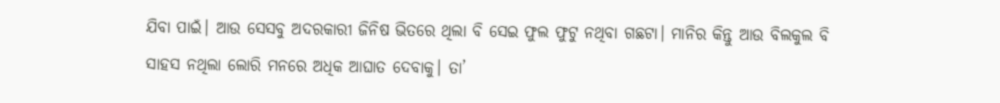ଯିବା ପାଇଁ। ଆଉ ସେସବୁ ଅଦରକାରୀ ଜିନିଷ ଭିତରେ ଥିଲା ବି ସେଇ ଫୁଲ ଫୁଟୁ ନଥିବା ଗଛଟା। ମାନିର କିନ୍ତୁ ଆଉ ବିଲକୁଲ ବି ସାହସ ନଥିଲା ଲୋରି ମନରେ ଅଧିକ ଆଘାତ ଦେବାକୁ। ତା’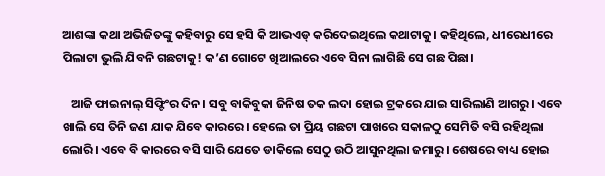ଆଶଙ୍କା କଥା ଅଭିଜିତଙ୍କୁ କହିବାରୁ ସେ ହସି କି ଆଭଏଡ୍ କରିଦେଇଥିଲେ କଥାଟାକୁ। କହିଥିଲେ, ଧୀରେଧୀରେ ପିଲାଟା ଭୁଲି ଯିବନି ଗଛଟାକୁ! କ’ଣ ଗୋଟେ ଖିଆଲରେ ଏବେ ସିନା ଲାଗିଛି ସେ ଗଛ ପିଛା।

   ଆଜି ଫାଇନାଲ୍ ସିଫ୍ଟିଂର ଦିନ। ସବୁ ବାକିବୁକା ଜିନିଷ ତକ ଲଦା ହୋଇ ଟ୍ରକରେ ଯାଇ ସାରିଲାଣି ଆଗରୁ। ଏବେ ଖାଲି ସେ ତିନି ଜଣ ଯାକ ଯିବେ କାରରେ। ହେଲେ ତା ପ୍ରିୟ ଗଛଟା ପାଖରେ ସକାଳଠୁ ସେମିତି ବସି ରହିଥିଲା ଲୋରି। ଏବେ ବି କାରରେ ବସି ସାରି ଯେତେ ଡାକିଲେ ସେଠୁ ଉଠି ଆସୁନଥିଲା ଜମାରୁ। ଶେଷରେ ବାଧ୍ୟ ହୋଇ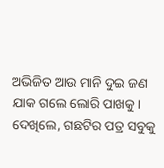ଅଭିଜିତ ଆଉ ମାନି ଦୁଇ ଜଣ ଯାକ ଗଲେ ଲୋରି ପାଖକୁ। ଦେଖିଲେ, ଗଛଟିର ପତ୍ର ସବୁକୁ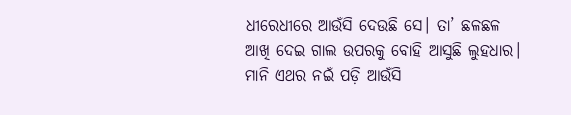ଧୀରେଧୀରେ ଆଉଁସି ଦେଉଛି ସେ। ତା’ ଛଳଛଳ ଆଖି ଦେଇ ଗାଲ ଉପରକୁ ବୋହି ଆସୁଛି ଲୁହଧାର। ମାନି ଏଥର ନଇଁ ପଡ଼ି ଆଉଁସି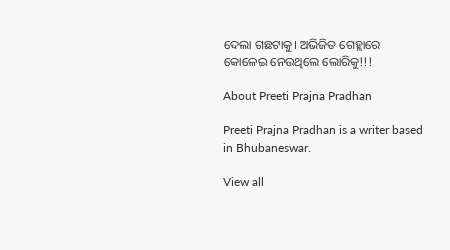ଦେଲା ଗଛଟାକୁ। ଅଭିଜିତ ଗେହ୍ଲାରେ କୋଳେଇ ନେଉଥିଲେ ଲୋରିକୁ!!!

About Preeti Prajna Pradhan

Preeti Prajna Pradhan is a writer based in Bhubaneswar.

View all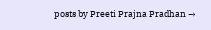posts by Preeti Prajna Pradhan →